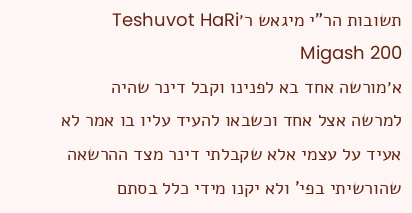תשובות הר"י מיגאש ר׳Teshuvot HaRi Migash 200
א׳מורשה אחד בא לפנינו וקבל דינר שהיה למרשה אצל אחד וכשבאו להעיד עליו בו אמר לא אעיד על עצמי אלא שקבלתי דינר מצד ההרשאה שהורשיתי בפי' ולא יקנו מידי כלל בסתם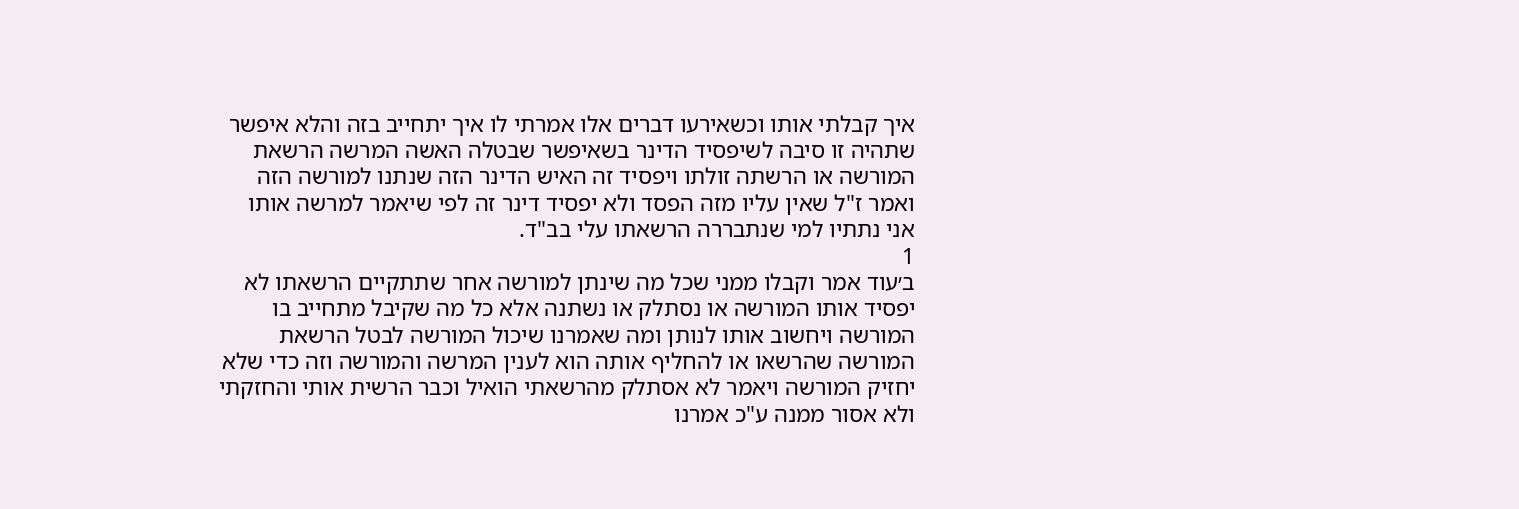איך קבלתי אותו וכשאירעו דברים אלו אמרתי לו איך יתחייב בזה והלא איפשר שתהיה זו סיבה לשיפסיד הדינר בשאיפשר שבטלה האשה המרשה הרשאת המורשה או הרשתה זולתו ויפסיד זה האיש הדינר הזה שנתנו למורשה הזה ואמר ז"ל שאין עליו מזה הפסד ולא יפסיד דינר זה לפי שיאמר למרשה אותו אני נתתיו למי שנתבררה הרשאתו עלי בב"ד.
1
ב׳עוד אמר וקבלו ממני שכל מה שינתן למורשה אחר שתתקיים הרשאתו לא יפסיד אותו המורשה או נסתלק או נשתנה אלא כל מה שקיבל מתחייב בו המורשה ויחשוב אותו לנותן ומה שאמרנו שיכול המורשה לבטל הרשאת המורשה שהרשאו או להחליף אותה הוא לענין המרשה והמורשה וזה כדי שלא יחזיק המורשה ויאמר לא אסתלק מהרשאתי הואיל וכבר הרשית אותי והחזקתי ולא אסור ממנה ע"כ אמרנו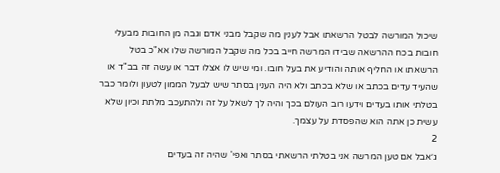שיכול המורשה לבטל הרשאתו אבל לענין מה שקבל מבני אדם וגבה מן החובות מבעלי חובות בכח ההרשאה שבידו המרשה חייב בכל מה שקבל המורשה שלו אא"כ בטל הרשאתו או החליף אותה והודיע את בעל חובו. ומי שיש לו אצלו דבר או עשה זה בב"ד או שהעיד עדים בכתב או שלא בכתב ולא היה הענין בסתר שיש לבעל הממון לטעון ולומר כבר בטלתי אותו בעדים וידעו רוב העולם בכך והיה לך לשאל על זה ולהתעכב מלתת וכיון שלא עשית כן אתה הוא שהפסדת על עצמך.
2
ג׳אבל אם טען המרשה אני בטלתי הרשאתי בסתר ואפי' שהיה זה בעדים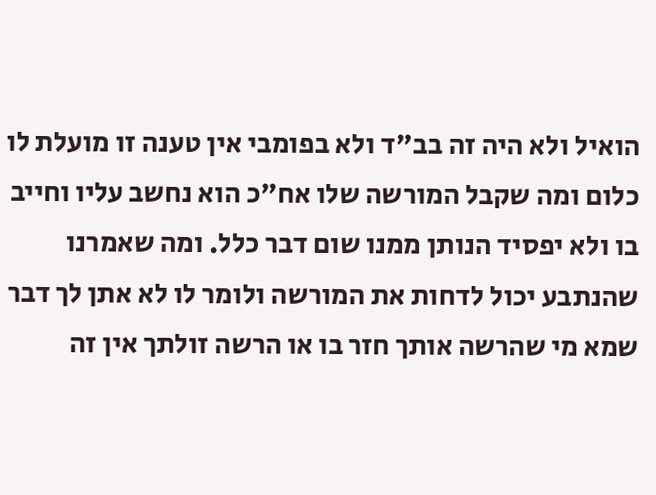הואיל ולא היה זה בב"ד ולא בפומבי אין טענה זו מועלת לו כלום ומה שקבל המורשה שלו אח"כ הוא נחשב עליו וחייב בו ולא יפסיד הנותן ממנו שום דבר כלל. ומה שאמרנו שהנתבע יכול לדחות את המורשה ולומר לו לא אתן לך דבר שמא מי שהרשה אותך חזר בו או הרשה זולתך אין זה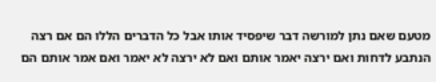מטעם שאם נתן למורשה דבר שיפסיד אותו אבל כל הדברים הללו הם אם רצה הנתבע לדחות ואם ירצה יאמר אותם ואם לא ירצה לא יאמר ואם אמר אותם הם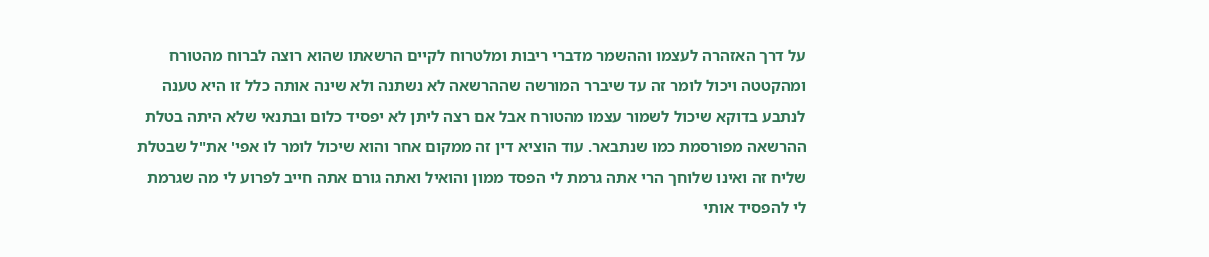על דרך האזהרה לעצמו וההשמר מדברי ריבות ומלטרוח לקיים הרשאתו שהוא רוצה לברוח מהטורח ומהקטטה ויכול לומר זה עד שיברר המורשה שההרשאה לא נשתנה ולא שינה אותה כלל זו היא טענה לנתבע בדוקא שיכול לשמור עצמו מהטורח אבל אם רצה ליתן לא יפסיד כלום ובתנאי שלא היתה בטלת ההרשאה מפורסמת כמו שנתבאר. עוד הוציא דין זה ממקום אחר והוא שיכול לומר לו אפי' את"ל שבטלת שליח זה ואינו שלוחך הרי אתה גרמת לי הפסד ממון והואיל ואתה גורם אתה חייב לפרוע לי מה שגרמת לי להפסיד אותי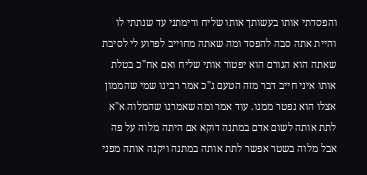והפסדתי אותו בעשותך אותו שליח ורימתני עד שנתתי לו והיית אתה סבה להפסד ומה שאתה מחוייב לפרוע לי לסיבת שאתה הוא הגורם הוא יפטור אותי שליח ואם אח"כ בטלת אותו איני חייב דבר מזה הטעם ג"כ אמר רבינו שמי שהממון אצלו הוא נפטר ממנו. עוד אמר ומה שאמרנו שהמלוה א"א לתת אותה לשום אדם במתנה דוקא אם היתה מלוה על פה אבל מלוה בשטר אפשר לתת אותה במתנה ויקנה אותה מפני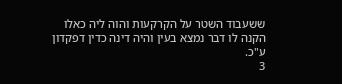ששעבוד השטר על הקרקעות והוה ליה כאלו הקנה לו דבר נמצא בעין והיה דינה כדין דפקדון ע"כ.
3